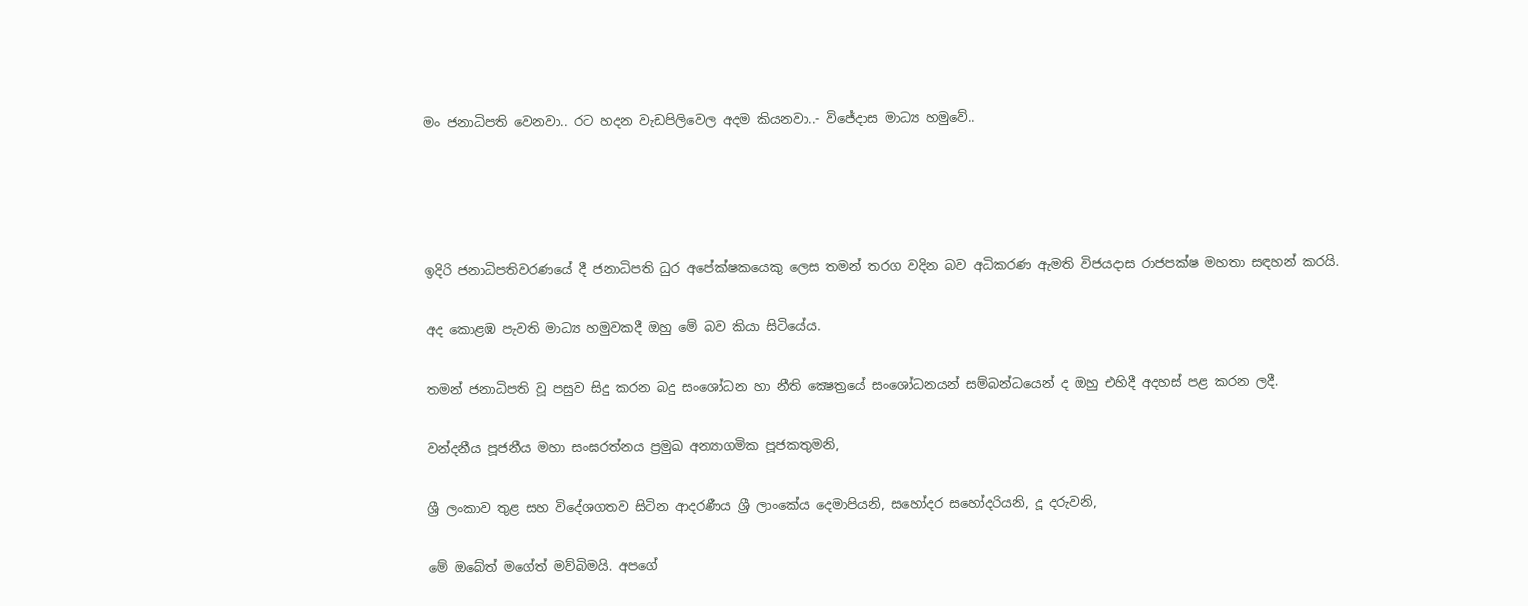මං ජනාධිපති වෙනවා.. රට හදන වැඩපිලිවෙල අදම කියනවා..- විජේදාස මාධ්‍ය හමුවේ..




ඉදිරි ජනාධිපතිවරණයේ දී ජනාධිපති ධුර අපේක්ෂකයෙකු ලෙස තමන් තරග වදින බව අධිකරණ ඇමති විජයදාස රාජපක්ෂ මහතා සඳහන් කරයි.

අද කොළඹ පැවති මාධ්‍ය හමුවකදී ඔහු මේ බව කියා සිටියේය.

තමන් ජනාධිපති වූ පසුව සිදු කරන බදු සංශෝධන හා නීති ක්‍ෂෙත්‍රයේ සංශෝධනයන් සම්බන්ධයෙන් ද ඔහු එහිදී අදහස් පළ කරන ලදී.

වන්දනීය පූජනීය මහා සංඝරත්නය ප්‍රමුඛ අන්‍යාගමික පූජකතුමනි,

ශ්‍රී ලංකාව තුළ සහ විදේශගතව සිටින ආදරණීය ශ්‍රී ලාංකේය දෙමාපියනි, සහෝදර සහෝදරියනි, දූ දරුවනි,

මේ ඔබේත් මගේත් මව්බිමයි. අපගේ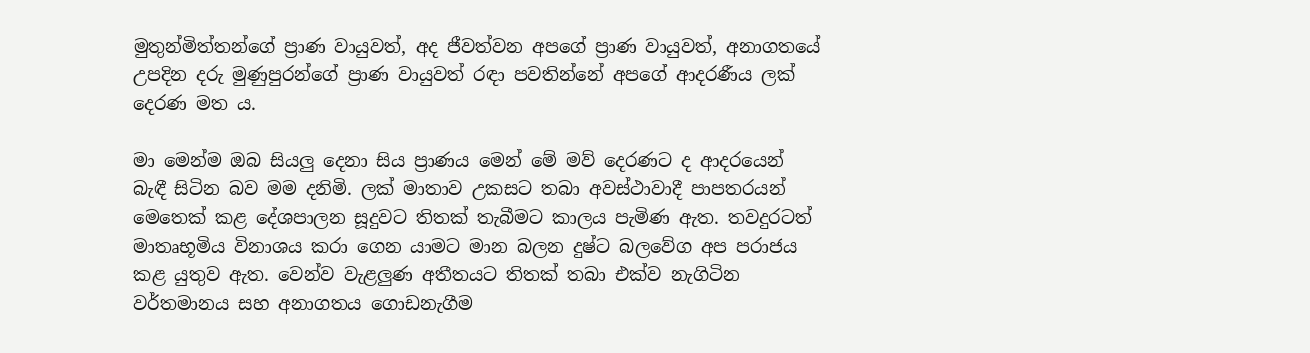මුතුන්මිත්තන්ගේ ප්‍රාණ වායුවත්, අද ජීවත්වන අපගේ ප්‍රාණ වායුවත්, අනාගතයේ උපදින දරු මුණුපුරන්ගේ ප්‍රාණ වායුවත් රඳා පවතින්නේ අපගේ ආදරණීය ලක් දෙරණ මත ය.

මා මෙන්ම ඔබ සියලු දෙනා සිය ප්‍රාණය මෙන් මේ මව් දෙරණට ද ආදරයෙන් බැඳී සිටින බව මම දනිමි. ලක් මාතාව උකසට තබා අවස්ථාවාදී පාපතරයන් මෙතෙක් කළ දේශපාලන සූදුවට තිතක් තැබීමට කාලය පැමිණ ඇත. තවදුරටත් මාතෘභූමිය විනාශය කරා ගෙන යාමට මාන බලන දුෂ්ට බලවේග අප පරාජය කළ යුතුව ඇත. වෙන්ව වැළලුණ අතීතයට තිතක් තබා එක්ව නැගිටින වර්තමානය සහ අනාගතය ගොඩනැගීම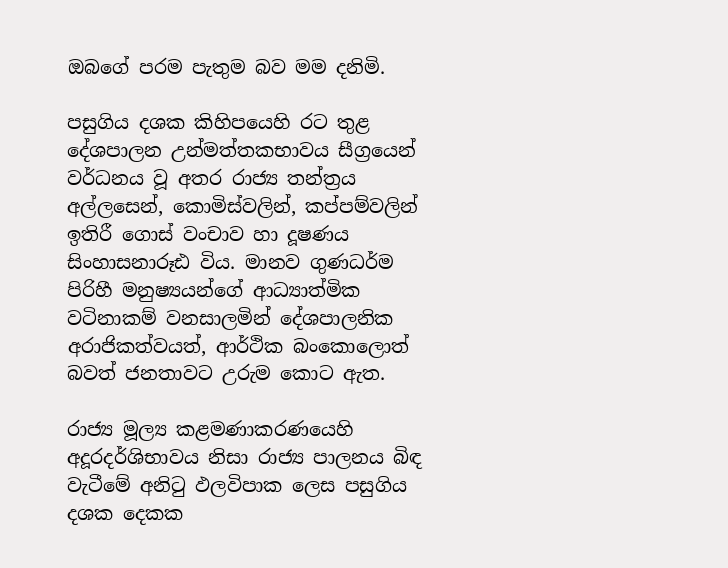ඔබගේ පරම පැතුම බව මම දනිමි.

පසුගිය දශක කිහිපයෙහි රට තුළ දේශපාලන උන්මත්තකභාවය සීග්‍රයෙන් වර්ධනය වූ අතර රාජ්‍ය තන්ත්‍රය අල්ලසෙන්, කොමිස්වලින්, කප්පම්වලින් ඉතිරී ගොස් වංචාව හා දූෂණය සිංහාසනාරූඪ විය. මානව ගුණධර්ම පිරිහී මනුෂ්‍යයන්ගේ ආධ්‍යාත්මික වටිනාකම් වනසාලමින් දේශපාලනික අරාජිකත්වයත්, ආර්ථික බංකොලොත් බවත් ජනතාවට උරුම කොට ඇත.

රාජ්‍ය මූල්‍ය කළමණාකරණයෙහි අදූරදර්ශිභාවය නිසා රාජ්‍ය පාලනය බිඳ වැටීමේ අනිටු ඵලවිපාක ලෙස පසුගිය දශක දෙකක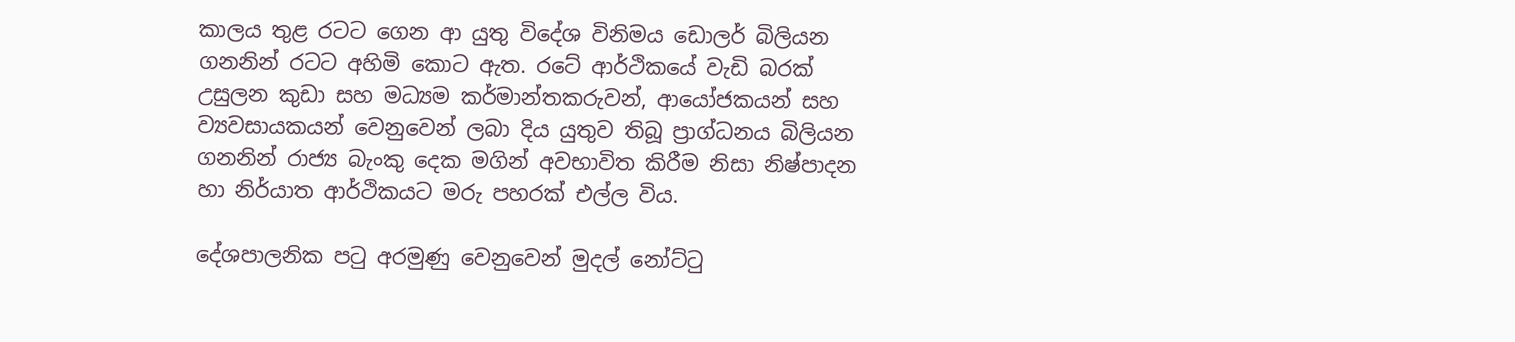කාලය තුළ රටට ගෙන ආ යුතු විදේශ විනිමය ඩොලර් බිලියන ගනනින් රටට අහිමි කොට ඇත. රටේ ආර්ථිකයේ වැඩි බරක් උසුලන කුඩා සහ මධ්‍යම කර්මාන්තකරුවන්, ආයෝජකයන් සහ ව්‍යවසායකයන් වෙනුවෙන් ලබා දිය යුතුව තිබූ ප්‍රාග්ධනය බිලියන ගනනින් රාජ්‍ය බැංකු දෙක මගින් අවභාවිත කිරීම නිසා නිෂ්පාදන හා නිර්යාත ආර්ථිකයට මරු පහරක් එල්ල විය‍.

දේශපාලනික පටු අරමුණු වෙනුවෙන් මුදල් නෝට්ටු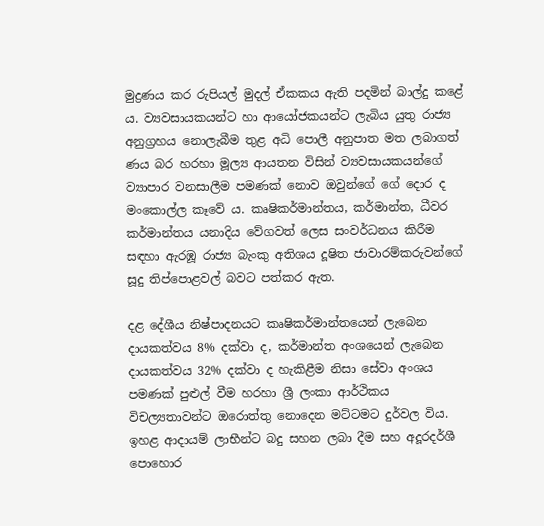මුද්‍රණය කර රුපියල් මුදල් ඒකකය ඇති පදමින් බාල්දු කළේ ය. ව්‍යවසායකයන්ට හා ‍ආයෝජකයන්ට ලැබිය යුතු රාජ්‍ය අනුග්‍රහය නොලැබීම තුළ අධි පොලී අනුපාත මත ලබාගත් ණය බර හරහා මූල්‍ය ආයතන විසින් ව්‍යවසායකයන්ගේ ව්‍යාපාර වනසාලීම පමණක් නොව ඔවුන්ගේ ගේ දොර ද මංකොල්ල කෑවේ ය. කෘෂිකර්මාන්තය, කර්මාන්ත, ධීවර කර්මාන්තය යනාදිය වේගවත් ලෙස සංවර්ධනය කිරීම සඳහා ඇරඹූ රාජ්‍ය බැංකු අතිශය දූෂිත ජාවාරම්කරුවන්ගේ සූදු තිප්පොළවල් බවට පත්කර ඇත.

දළ දේශීය නිෂ්පාදනයට කෘෂිකර්මාන්තයෙන් ලැබෙන දායකත්වය 8% දක්වා ද, කර්මාන්ත අංශයෙන් ලැබෙන දායකත්වය 32% දක්වා ද හැකිළීම නිසා සේවා අංශය පමණක් පුළුල් වීම හරහා ශ්‍රී ලංකා ආර්ථිකය විචල්‍යතාවන්ට ඔරොත්තු නොදෙන මට්ටමට දුර්වල විය. ඉහළ ආදායම් ලාභීන්ට බදු සහන ලබා දීම සහ අදූරදර්ශී පොහො‍ර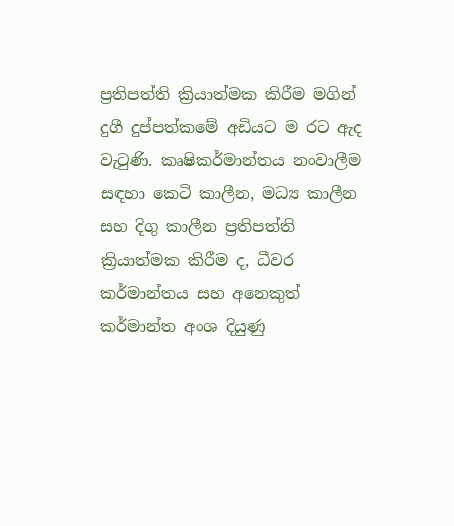ප්‍රතිපත්ති ක්‍රියාත්මක කිරීම මගින් දුගී දුප්පත්කමේ අඩියට ම රට ඇද වැටුණි. කෘෂිකර්මාන්තය නංවාලීම සඳහා කෙටි කාලීන, මධ්‍ය කාලීන සහ දිගු කාලීන ප්‍රතිපත්ති ක්‍රියාත්මක කිරීම ද, ධීවර කර්මාන්තය සහ අනෙකුත් කර්මාන්ත අංශ දියුණු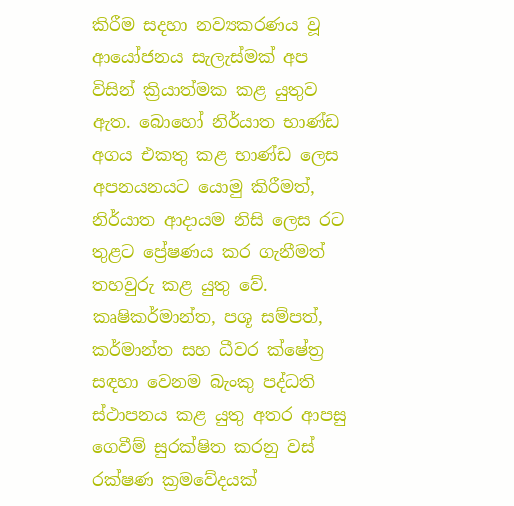කිරීම සදහා නව්‍යකරණය වූ ආයෝජනය සැලැස්මක් අප විසින් ක්‍රියාත්මක කළ යුතුව ඇත. බොහෝ නිර්යාත භාණ්ඩ අගය එකතු කළ භාණ්ඩ ලෙස අපනයනයට යොමු කිරීමත්, නිර්යාත ආදායම නිසි ලෙස රට තුළට ප්‍රේෂණය කර ගැනීමත් තහවුරු කළ යුතු වේ. කෘෂිකර්මාන්ත, පශූ සම්පත්, කර්මාන්ත සහ ධීවර ක්ෂේත්‍ර සඳහා වෙනම බැංකු පද්ධති ස්ථාපනය කළ යුතු අතර ආපසු ගෙවීම් සුරක්ෂිත කරනු වස් රක්ෂණ ක්‍රමවේදයක්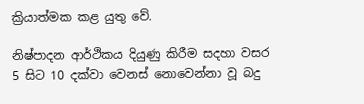ක්‍රියාත්මක කළ යුතු වේ.

නිෂ්පාදන ආර්ථිකය දියුණු කිරීම සදහා වසර 5 සිට 10 දක්වා වෙනස් නොවෙන්නා වූ බදු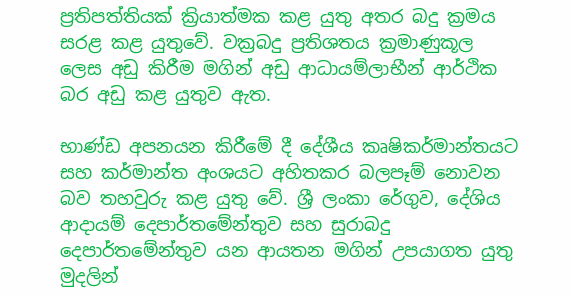ප්‍රතිපත්තියක් ක්‍රියාත්මක කළ යුතු අතර බදු ක්‍රමය සරළ කළ යුතුවේ. වක්‍රබදු ප්‍රතිශතය ක්‍රමාණුකූල ලෙස අඩු කිරීම මගින් අඩු ආධායම්ලාභීන් ආර්ථික බර අඩු කළ යුතුව ඇත.

භාණ්ඩ අපනයන කිරීමේ දී දේශීය කෘෂිකර්මාන්තයට සහ කර්මාන්ත අංශයට අහිතකර බලපෑම් නොවන බව තහවුරු කළ යුතු වේ. ශ්‍රී ලංකා රේගුව, දේශිය ආදායම් දෙපාර්තමේන්තුව සහ සුරාබදු දෙපාර්තමේන්තුව යන ආයතන මගින් උපයාගත යුතු මුදලින්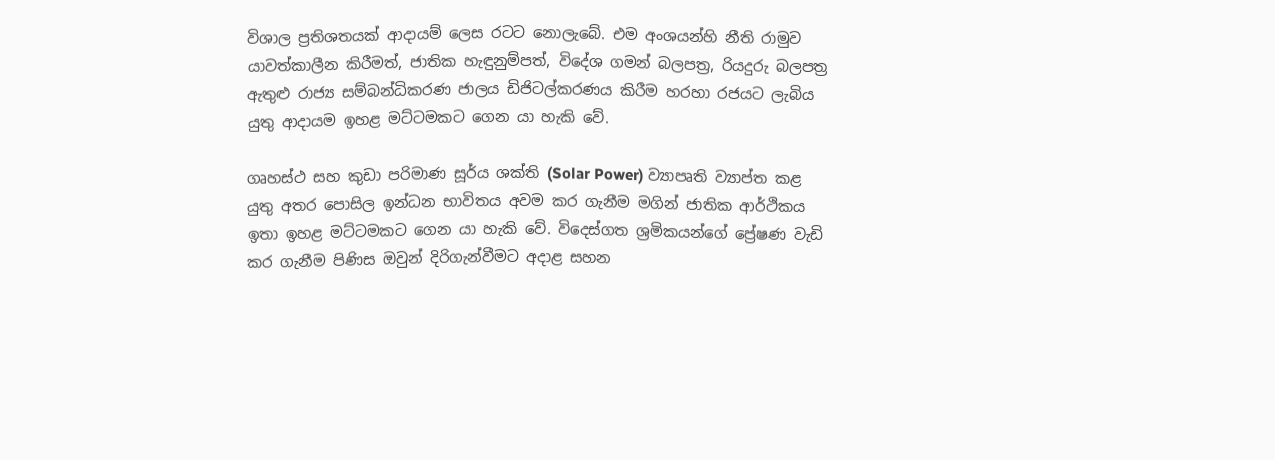විශාල ප්‍රතිශතයක් ආදායම් ලෙස රටට නොලැබේ. එම අංශයන්හි නීති රාමුව යාවත්කාලීන කිරීමත්, ජාතික හැඳුනුම්පත්, විදේශ ගමන් බලපත්‍ර, රියදුරු බලපත්‍ර ඇතුළු රාජ්‍ය සම්බන්ධිකරණ ජාලය ඩිජිටල්කරණය කිරීම හරහා රජයට ලැබිය යුතු ආදායම ඉහළ මට්ටමකට ගෙන යා හැකි වේ.

ගෘහස්ථ සහ කුඩා පරිමාණ සූර්ය ශක්ති (Solar Power) ව්‍යාපෘති ව්‍යාප්ත කළ යුතු අතර පොසිල ඉන්ධන භාවිතය අවම කර ගැනීම මගින් ජාතික ආර්ථිකය ඉතා ඉහළ මට්ටමකට ගෙන යා හැකි වේ. විදෙස්ගත ශ්‍රමිකයන්ගේ ප්‍රේෂණ වැඩි කර ගැනීම පිණිස ඔවුන් දිරිගැන්වීමට අදාළ සහන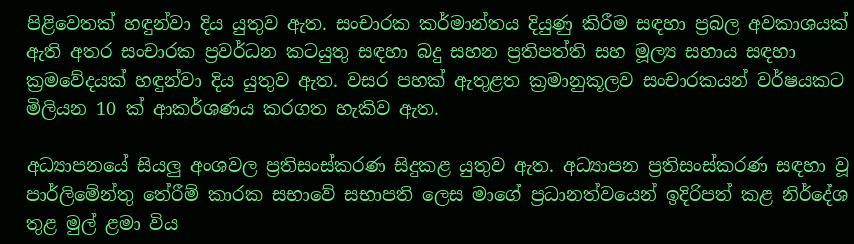පිළිවෙතක් හඳුන්වා දිය යුතුව ඇත. සංචාරක කර්මාන්තය දියුණු කිරීම සඳහා ප්‍රබල අවකාශයක් ඇති අතර සංචාරක ප්‍රවර්ධන කටයුතු සඳහා බදු සහන ප්‍රතිපත්ති සහ මූල්‍ය සහාය සඳහා ක්‍රමවේදයක් හඳුන්වා දිය යුතුව ඇත. වසර පහක් ඇතුළත ක්‍රමානුකූලව සංචාරකයන් වර්ෂයකට මිලියන 10 ක් ආකර්ශණය කරගත හැකිව ඇත.

අධ්‍යාපනයේ සියලු අංශවල ප්‍රතිසංස්කරණ සිදුකළ යුතුව ඇත. අධ්‍යාපන ප්‍රතිසංස්කරණ සඳහා වූ පාර්ලිමේන්තු තේරීම් කාරක සභාවේ සභාපති ලෙස මාගේ ප්‍රධානත්වයෙන් ඉදිරිපත් කළ නිර්දේශ තුළ මුල් ළමා විය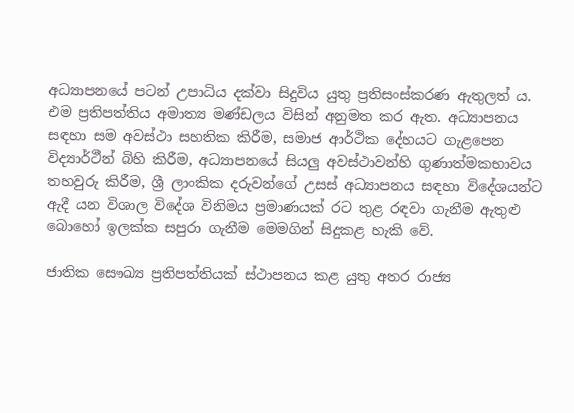අධ්‍යාපනයේ පටන් උපාධිය දක්වා සිදුවිය යුතු ප්‍රතිසංස්කරණ ඇතුලත් ය. එම ප්‍රතිපත්තිය අමාත්‍ය මණ්ඩලය විසින් අනුමත කර ඇත. අධ්‍යාපනය සඳහා සම අවස්ථා සහතික කිරීම, සමාජ ආර්ථික දේහයට ගැළපෙන විද්‍යාර්ථීන් බිහි කිරීම, අධ්‍යාපනයේ සියලු අවස්ථාවන්හි ගුණාත්මකභාවය තහවුරු කිරීම, ශ්‍රී ලාංකික දරුවන්ගේ උසස් අධ්‍යාපනය සඳහා විදේශයන්ට ඇදී යන විශාල විදේශ විනිමය ප්‍රමාණයක් රට තුළ රඳවා ගැනීම ඇතුළු බොහෝ ඉලක්ක සපුරා ගැනීම මෙමගින් සිදුකළ හැකි වේ.

ජාතික සෞඛ්‍ය ප්‍රතිපත්තියක් ස්ථාපනය කළ යුතු අතර රාජ්‍ය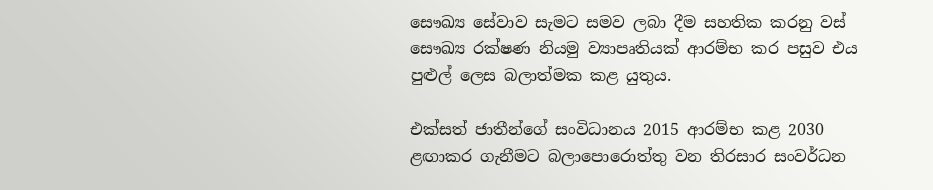සෞඛ්‍ය සේවාව සැමට සමව ලබා දීම සහතික කරනු වස් සෞඛ්‍ය රක්ෂණ නියමු ව්‍යාපෘතියක් ආරම්භ කර පසුව එය පුළුල් ලෙස බලාත්මක කළ යුතුය.

එක්සත් ජාතීන්ගේ සංවිධානය 2015 ආරම්භ කළ 2030 ළඟාකර ගැනීමට බලාපොරොත්තු වන තිරසාර සංවර්ධන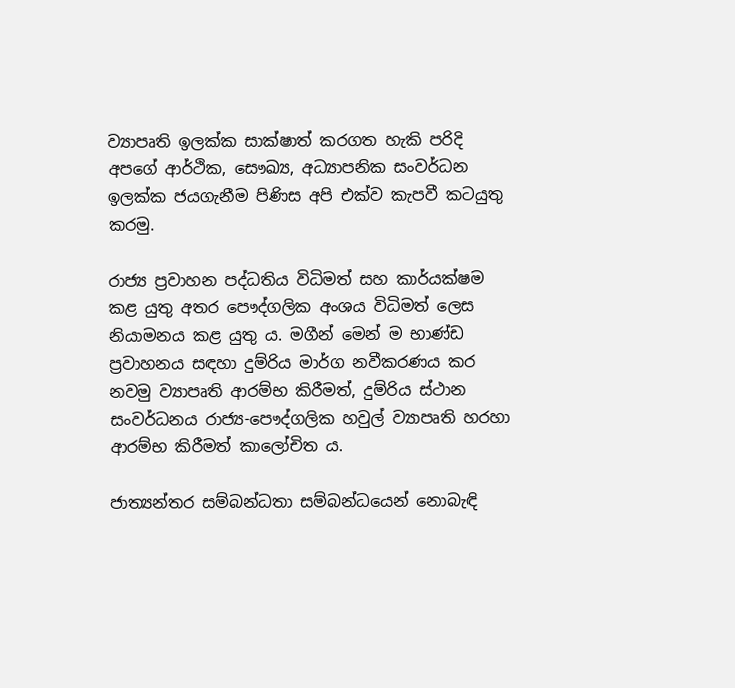ව්‍යාපෘති ඉලක්ක සාක්ෂාත් කරගත හැකි පරිදි අපගේ ආර්ථික, සෞඛ්‍ය, අධ්‍යාපනික සංවර්ධන ඉලක්ක ජයගැනීම පිණිස අපි එක්ව කැපවී කටයුතු කරමු.

රාජ්‍ය ප්‍රවාහන පද්ධතිය විධිමත් සහ කාර්යක්ෂම කළ යුතු අතර පෞද්ගලික අංශය විධිමත් ලෙස නියාමනය කළ යුතු ය. මගීන් මෙන් ම භාණ්ඩ ප්‍රවාහනය සඳහා දුම්රිය මාර්ග නවීකරණය කර නවමු ව්‍යාපෘති ආරම්භ කිරීමත්, දුම්රිය ස්ථාන සංවර්ධනය රාජ්‍ය-පෞද්ගලික හවුල් ව්‍යාපෘති හරහා ආරම්භ කිරීමත් කාලෝචිත ය.

ජාත්‍යන්තර සම්බන්ධතා සම්බන්ධයෙන් නොබැඳි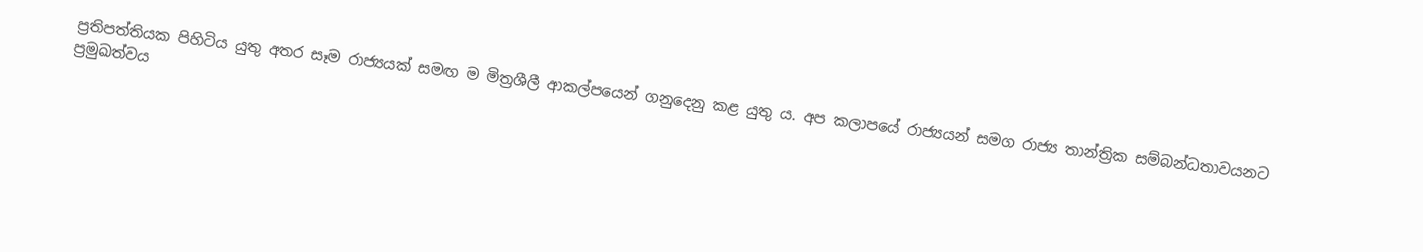ප්‍රතිපත්තියක පිහිටිය යුතු අතර සෑම රාජ්‍යයක් සමඟ ම මිත්‍රශීලී ආකල්පයෙන් ගනුදෙනු කළ යුතු ය. අප කලාපයේ රාජ්‍යයන් සමග රාජ්‍ය තාන්ත්‍රික සම්බන්ධතාවයනට ප්‍රමුඛත්වය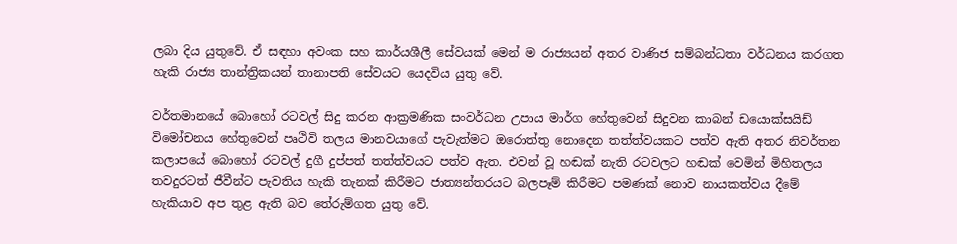ලබා දිය යුතුවේ. ඒ සඳහා අවංක සහ කාර්යශීලී සේවයක් මෙන් ම රාජ්‍යයන් අතර වාණිජ සම්බන්ධතා වර්ධනය කරගත හැකි රාජ්‍ය තාන්ත්‍රිකයන් තානාපති සේවයට යෙදවිය යුතු වේ.

වර්තමානයේ බොහෝ රටවල් සිදු කරන ආක්‍රමණික සංවර්ධන උපාය මාර්ග හේතුවෙන් සිදුවන කාබන් ඩයොක්සයිඩ් විමෝචනය හේතුවෙන් පෘථිවි තලය මානවයාගේ පැවැත්මට ඔරොත්තු නොදෙන තත්ත්වයකට පත්ව ඇති අතර නිවර්තන කලාපයේ බොහෝ රටවල් දුගී දුප්පත් තත්ත්වයට පත්ව ඇත. එවන් වූ හඬක් නැති රටවලට හඬක් වෙමින් මිහිතලය තවදුරටත් ජීවීන්ට පැවතිය හැකි තැනක් කිරීමට ජාත්‍යන්තරයට බලපෑම් කිරීමට පමණක් නොව නායකත්වය දීමේ හැකියාව අප තුළ ඇති බව තේරුම්ගත යුතු වේ.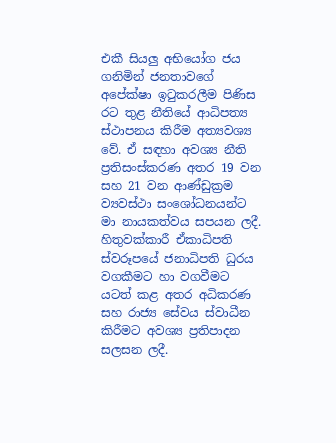එකී සියලු අභියෝග ජය ගනිමින් ජනතාවගේ අපේක්ෂා ඉටුකරලීම පිණිස රට තුළ නීතියේ ආධිපත්‍ය ස්ථාපනය කිරීම අත්‍යවශ්‍ය වේ. ඒ සඳහා අවශ්‍ය නීති ප්‍රතිසංස්කරණ අතර 19 වන සහ 21 වන ආණ්ඩුක්‍රම ව්‍යවස්ථා සංශෝධනයන්ට මා නායකත්වය සපයන ලදී. හිතුවක්කාරී ඒකාධිපති ස්වරූපයේ ජනාධිපති ධුරය වගකීමට හා වගවීමට යටත් කළ අතර අධිකරණ සහ රාජ්‍ය සේවය ස්වාධීන කිරීමට අවශ්‍ය ප්‍රතිපාදන සලසන ලදී.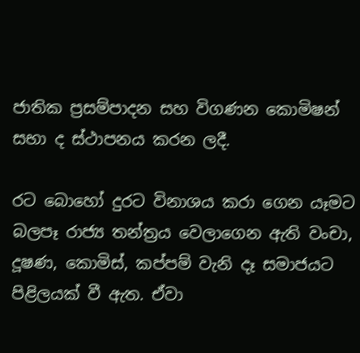ජාතික ප්‍රසම්පාදන සහ විගණන කොමිෂන් සභා ද ස්ථාපනය කරන ලදී.

රට බොහෝ දුරට විනාශය කරා ගෙන යෑමට බලපෑ රාජ්‍ය තන්ත්‍රය වෙලාගෙන ඇති වංචා, දූෂණ, කොමිස්, කප්පම් වැනි දෑ සමාජයට පිළිලයක් වී ඇත. ඒවා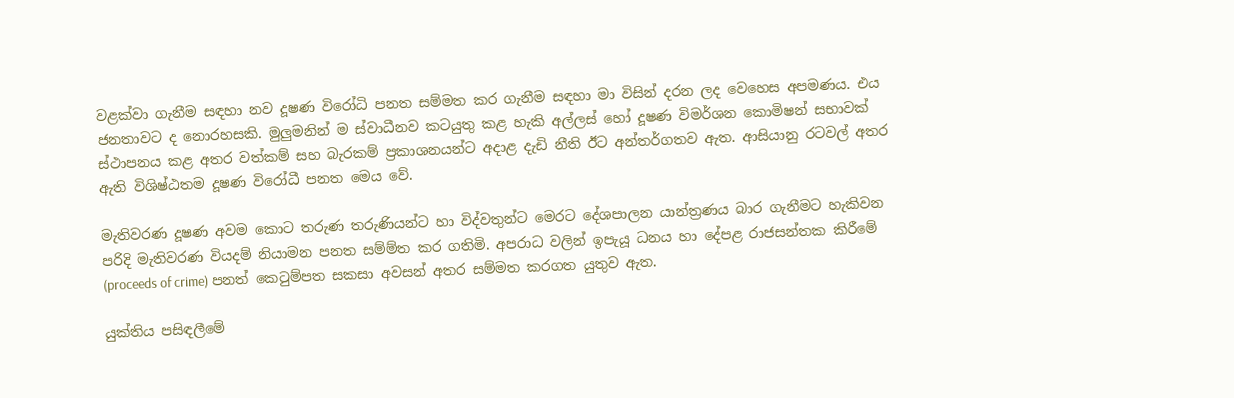වළක්වා ගැනීම සඳහා නව දූෂණ විරෝධි පනත සම්මත කර ගැනීම සඳහා මා විසින් දරන ලද වෙහෙස අපමණය. එය ජනතාවට ද නොරහසකි. මුලුමනින් ම ස්වාධීනව කටයුතු කළ හැකි අල්ලස් හෝ දූෂණ විමර්ශන කොමිෂන් සභාවක් ස්ථාපනය කළ අතර වත්කම් සහ බැරකම් ප්‍රකාශනයන්ට අදාළ දැඩි නීති ඊට අන්තර්ගතව ඇත. ආසියානු රටවල් අතර ඇති විශිෂ්ඨතම දූෂණ විරෝධී පනත මෙය වේ.

මැතිවරණ දූෂණ අවම කොට තරුණ තරුණියන්ට හා විද්වතුන්ට මෙරට දේශපාලන යාන්ත්‍රණය බාර ගැනීමට හැකිවන පරිදි මැතිවරණ වියදම් නියාමන පනත සම්ම්ත කර ගතිමි. අපරාධ වලින් ඉපැයූ ධනය හා දේපළ රාජසන්තක කිරීමේ (proceeds of crime) පනත් කෙටුම්පත සකසා අවසන් අතර සම්මත කරගත යුතුව ඇත.

යුක්තිය පසිඳලීමේ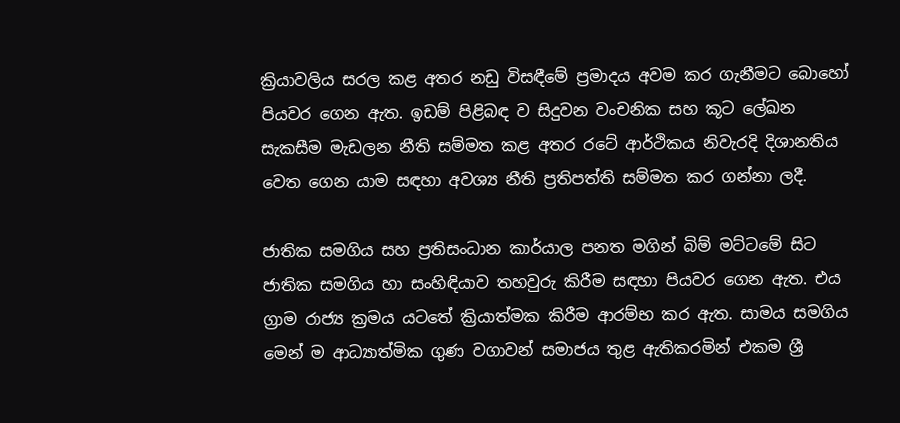ක්‍රියාවලිය සරල කළ අතර නඩු විසඳීමේ ප්‍රමාදය අවම කර ගැනීමට බොහෝ පියවර ගෙන ඇත. ඉඩම් පිළිබඳ ව සිදුවන වංචනික සහ කූට ලේඛන සැකසීම මැඩලන නීති සම්මත කළ අතර ‍රටේ ආර්ථිකය නිවැරදි දිශානතිය වෙත ගෙන යාම සඳහා අවශ්‍ය නීති ප්‍රතිපත්ති සම්මත කර ගන්නා ලදී.

ජාතික සමගිය සහ ප්‍රතිසංධාන කාර්යාල පනත මගින් බිම් මට්ටමේ සිට ජාතික සමගිය හා සංහිඳියාව තහවුරු කිරීම සඳහා පියවර ගෙන ඇත. එය ග්‍රාම රාජ්‍ය ක්‍රමය යටතේ ක්‍රියාත්මක කිරීම ආරම්භ කර ඇත. සාමය සමගිය මෙන් ම ආධ්‍යාත්මික ගුණ වගාවන් සමාජය තුළ ඇතිකරමින් එකම ශ්‍රී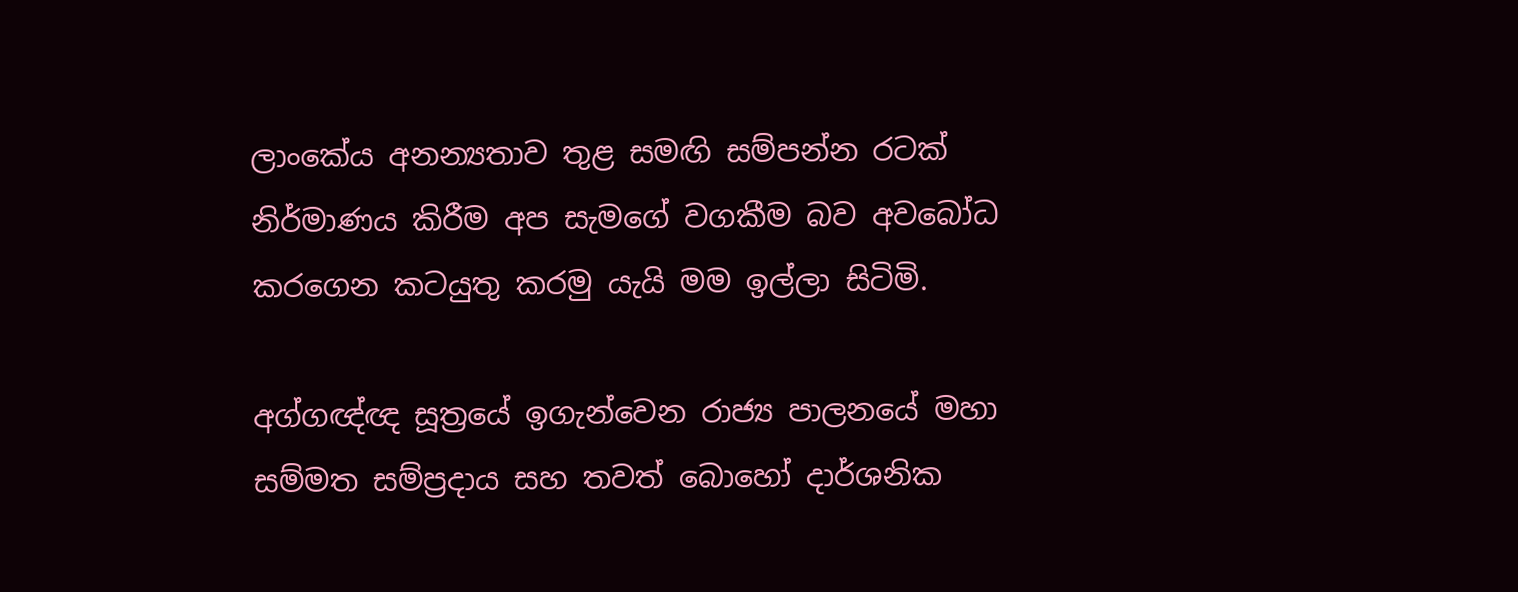ලාංකේය අනන්‍යතාව තුළ සමඟි සම්පන්න රටක් නිර්මාණය කිරීම අප සැමගේ වගකීම බව අවබෝධ කරගෙන කටයුතු කරමු යැයි මම ඉල්ලා සිටිමි.

අග්ගඥ්ඥ සූත්‍රයේ ඉගැන්වෙන රාජ්‍ය පාලනයේ මහා සම්මත සම්ප්‍රදාය සහ තවත් බොහෝ දාර්ශනික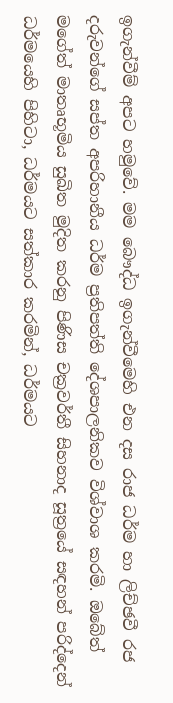ඉගැන්වීම් අපට හමුවේ. මම බෞද්ධ ඉගැන්වීමෙහි එන දස රාජ ධර්ම හා ලිච්ඡවී රජ දරුවන්ගේ සප්ත අපරිහානීය ධර්ම ප්‍රතිපත්ති දේශපාලනිකව විශ්වාශ කරමි. ඔබේත් මගේත් මාතෘභූමිය සුඛිත මුදිත කරනු පිණිස චක්‍රවර්තී සිහනාද සූත්‍රයේ සඳහන් පරිද්දෙන් ධර්මයෙහි පිහිටා, ධර්මයට සත්කාර කරමින්, ධර්මයට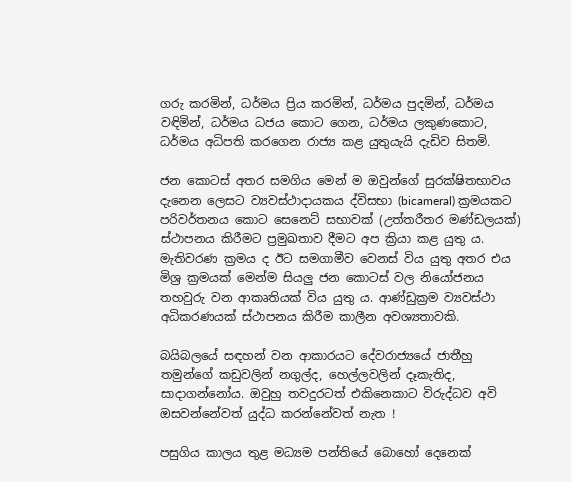ගරු කරමින්, ධර්මය ප්‍රිය කරමින්, ධර්මය පුදමින්, ධර්මය වඳිමින්, ධර්මය ධජය කොට ගෙන, ධර්මය ලකුණකොට, ධර්මය අධිපති කරගෙන රාජ්‍ය කළ යුතුයැයි දැඩිව සිතමි.

ජන කොටස් අතර සමගිය මෙන් ම ඔවුන්ගේ සුරක්ෂිතභාවය දැනෙන ලෙසට ව්‍යවස්ථාදායකය ද්විසභා (bicameral) ක්‍රමයකට පරිවර්තනය කොට සෙනෙට් සභාවක් (උත්තරීතර මණ්ඩලයක්) ස්ථාපනය කිරීමට ප්‍රමුඛතාව දීමට අප ක්‍රියා කළ යුතු ය. මැතිවරණ ක්‍රමය ද ඊට සමගාමීව වෙනස් විය යුතු අතර එය මිශ්‍ර ක්‍රමයක් මෙන්ම සියලු ජන කොටස් වල නියෝජනය තහවුරු වන ආකෘතියක් විය යුතු ය. ආණ්ඩුක්‍රම ව්‍යවස්ථා අධිකරණයක් ස්ථාපනය කිරීම කාලීන අවශ්‍යතාවකි.

බයිබලයේ සඳහන් වන ආකාරයට දේවරාජ්‍යයේ ජාතීහු තමුන්ගේ කඩුවලින් නගුල්ද, හෙල්ලවලින් දෑකැතිද, සාදාගන්නෝය. ඔවුහු තවදුරටත් එකිනෙකාට විරුද්ධව අවි ඔසවන්නේවත් යුද්ධ කරන්නේවත් නැත !

පසුගිය කාලය තුළ මධ්‍යම පන්තියේ බොහෝ දෙනෙක්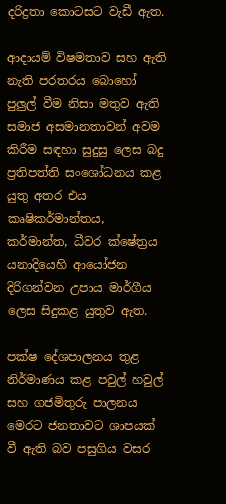දරිද්‍රතා කොටසට වැඩී ඇත.

ආදායම් විෂමතාව සහ ඇති නැති පරතරය බොහෝ පුලුල් වීම නිසා මතුව ඇති සමාජ අසමානතාවන් අවම කිරීම සඳහා සුදුසු ලෙස බදු ප්‍රතිපත්ති සංශෝධනය කළ යුතු අතර එය කෘෂිකර්මාන්තය, කර්මාන්ත, ධීවර ක්ෂේත්‍රය යනාදියෙහි ආයෝජන දිරිගන්වන උපාය මාර්ගීය ලෙස සිදුකළ යුතුව ඇත.

පක්ෂ දේශපාලනය තුළ නිර්මාණය කළ පවුල් හවුල් සහ ගජමිතුරු පාලනය මෙරට ජනතාවට ශාපයක් වී ඇති බව පසුගිය වසර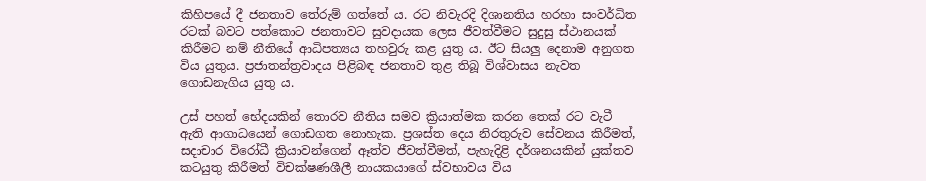කිහිපයේ දී ජනතාව තේරුම් ගත්තේ ය. රට නිවැරදි දිශානතිය හරහා සංවර්ධිත රටක් බවට පත්කොට ජනතාවට සුවදායක ලෙස ජීවත්වීමට සුදුසු ස්ථානයක් කිරීමට නම් නීතියේ ආධිපත්‍යය තහවුරු කළ යුතු ය. ඊට සියලු දෙනාම අනුගත විය යුතුය. ප්‍රජාතන්ත්‍රවාදය පිළිබඳ ජනතාව තුළ තිබූ විශ්වාසය නැවත ගොඩනැගිය යුතු ය.

උස් පහත් භේදයකින් තොරව නීතිය සමව ක්‍රියාත්මක කරන තෙක් රට වැටී ඇති ආගාධයෙන් ගොඩගත නොහැක. ප්‍රශස්ත දෙය නිරතුරුව සේවනය කිරීමත්, සදාචාර විරෝධී ක්‍රියාවන්ගෙන් ඈත්ව ජීවත්වීමත්, පැහැදිළි දර්ශනයකින් යුක්තව කටයුතු කිරීමත් විචක්ෂණශීලී නායකයාගේ ස්වභාවය විය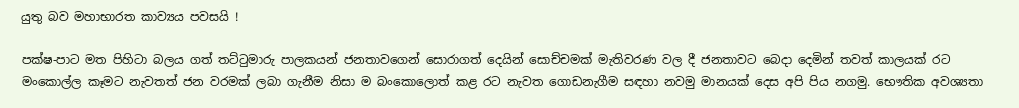යුතු බව මහාභාරත කාව්‍යය පවසයි !

පක්ෂ-පාට මත පිහිටා බලය ගත් තට්ටුමාරු පාලකයන් ජනතාවගෙන් සොරාගත් දෙයින් සොච්චමක් මැතිවරණ වල දී ජනතාවට බෙදා දෙමින් තවත් කාලයක් රට මංකොල්ල කෑමට නැවතත් ජන වරමක් ලබා ගැනීම නිසා ම බ‍ංකොලොත් කළ රට නැවත ගොඩනැගීම සඳහා නවමු මානයක් දෙස අපි පිය නගමු. භෞතික අවශ්‍යතා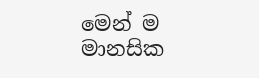මෙන් ම මානසික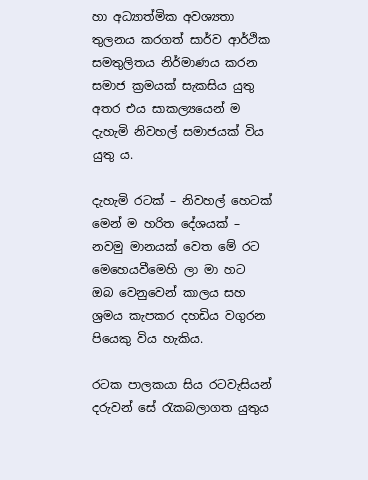හා අධ්‍යාත්මික අවශ්‍යතා තුලනය කරගත් සාර්ව ආර්ථික සමතුලිතය නිර්මාණය කරන සමාජ ක්‍රමයක් සැකසිය යුතු අතර එය සාකල්‍යයෙන් ම දැහැමි නිවහල් සමාජයක් විය යුතු ය.

දැහැමි රටක් – නිවහල් හෙටක් මෙන් ම හරිත දේශයක් – නවමු මානයක් වෙත මේ රට මෙහෙයවීමෙහි ලා මා හට ඔබ වෙනුවෙන් කාලය සහ ශ්‍රමය කැපකර දහඩිය වගුරන පියෙකු විය හැකිය.

රටක පාලකයා සිය රටවැසියන් දරුවන් සේ රැකබලාගත යුතුය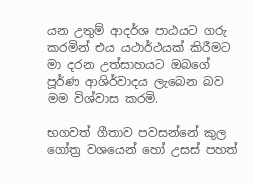යන උතුම් ආදර්ශ පාඨයට ගරු කරමින් එය යථාර්ථයක් කිරීමට මා දරන උත්සාහයට ඔබගේ පූර්ණ ආශිර්වාදය ලැබෙන බව මම විශ්වාස කරමි.

භගවත් ගීතාව පවසන්නේ කුල ගෝත්‍ර වශයෙන් හෝ උසස් පහත්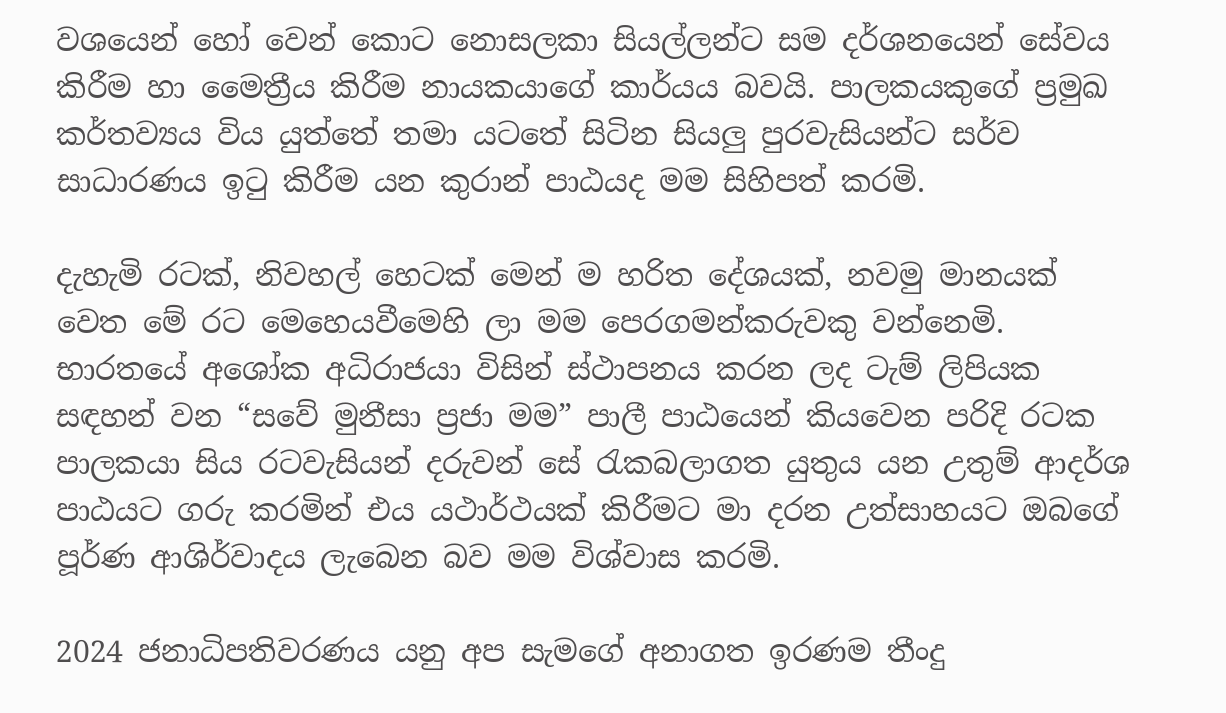වශයෙන් හෝ වෙන් කොට නොසලකා සියල්ලන්ට සම දර්ශනයෙන් සේවය කිරීම හා මෛත්‍රීය කිරීම නායකයාගේ කාර්යය බවයි. පාලකයකුගේ ප්‍රමුඛ කර්තව්‍යය විය යුත්තේ තමා යටතේ සිටින සියලු පුරවැසියන්ට සර්ව සාධාරණය ඉටු කිරීම යන කුරාන් පාඨයද මම සිහිපත් කරමි.

දැහැමි රටක්, නිවහල් හෙටක් මෙන් ම හරිත දේශයක්, නවමු මානයක් වෙත මේ රට මෙහෙයවීමෙහි ලා මම පෙරගමන්කරුවකු වන්නෙමි. භාරතයේ අශෝක අධිරාජයා විසින් ස්ථාපනය කරන ලද ටැම් ලිපියක සඳහන් වන “සවේ මුනීසා ප්‍රජා මම” පාලී පාඨයෙන් කියවෙන පරිදි රටක පාලකයා සිය රටවැසියන් දරුවන් සේ රැකබලාගත යුතුය යන උතුම් ආදර්ශ පාඨයට ගරු කරමින් එය යථාර්ථයක් කිරීමට මා දරන උත්සාහයට ඔබගේ පූර්ණ ආශිර්වාදය ලැබෙන බව මම විශ්වාස කරමි.

2024 ජනාධිපතිවරණය යනු අප සැමගේ අනාගත ඉරණම තීංදු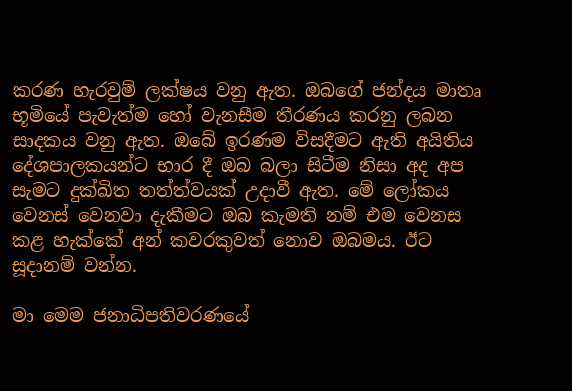කරණ හැරවුම් ලක්ෂය වනු ඇත. ඔබගේ ජන්දය මාතෘ භූමියේ පැවැත්ම හෝ වැනසීම තීරණය කරනු ලබන සාදකය වනු ඇත. ඔබේ ඉරණම විසදීමට ඇති අයිතිය දේශපාලකයන්ට භාර දී ඔබ බලා සිටීම නිසා අද අප සැමට දුක්ඛිත තත්ත්වයක් උදාවී ඇත. මේ ලෝකය වෙනස් වෙනවා දැකීමට ඔබ කැමති නම් එම වෙනස කළ හැක්කේ අන් කවරකුවත් නොව ඔබමය. ඊට සූදානම් වන්න.

මා මෙම ජනාධිපතිවරණයේ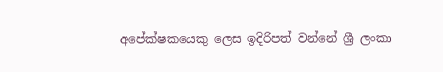අපේක්ෂකයෙකු ලෙස ඉදිරිපත් වන්නේ ශ්‍රී ලංකා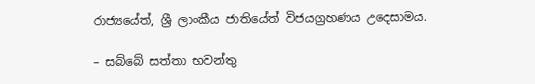රාජ්‍යයේත්, ශ්‍රී ලාංකීය ජාතියේත් විජයග්‍රහණය උදෙසාමය.

– සබ්බේ සත්තා භවන්තු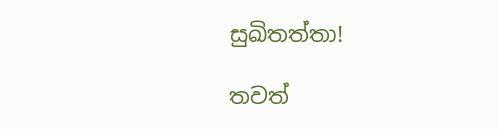සුඛිතත්තා!

තවත්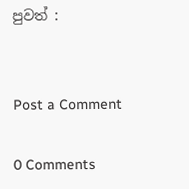පුවත් :


Post a Comment

0 Comments